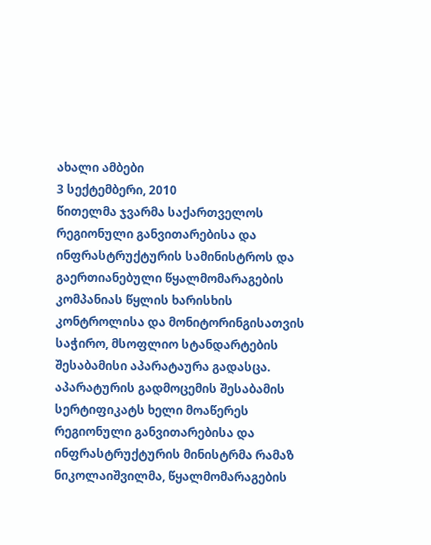ახალი ამბები
3 სექტემბერი, 2010
წითელმა ჯვარმა საქართველოს რეგიონული განვითარებისა და ინფრასტრუქტურის სამინისტროს და გაერთიანებული წყალმომარაგების კომპანიას წყლის ხარისხის კონტროლისა და მონიტორინგისათვის საჭირო, მსოფლიო სტანდარტების შესაბამისი აპარატაურა გადასცა. აპარატურის გადმოცემის შესაბამის სერტიფიკატს ხელი მოაწერეს რეგიონული განვითარებისა და ინფრასტრუქტურის მინისტრმა რამაზ ნიკოლაიშვილმა, წყალმომარაგების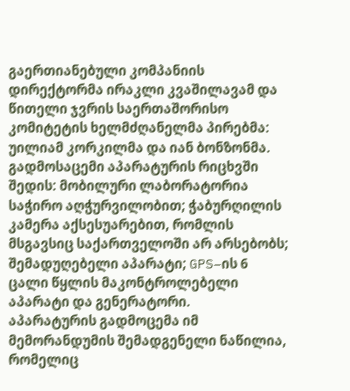გაერთიანებული კომპანიის დირექტორმა ირაკლი კვაშილავამ და წითელი ჯვრის საერთაშორისო კომიტეტის ხელმძღანელმა პირებმა: უილიამ კორკილმა და იან ბონზონმა.
გადმოსაცემი აპარატურის რიცხვში შედის: მობილური ლაბორატორია საჭირო აღჭურვილობით; ჭაბურღილის კამერა აქსესუარებით, რომლის მსგავსიც საქართველოში არ არსებობს; შემადუღებელი აპარატი; GPS–ის 6 ცალი წყლის მაკონტროლებელი აპარატი და გენერატორი.
აპარატურის გადმოცემა იმ მემორანდუმის შემადგენელი ნაწილია, რომელიც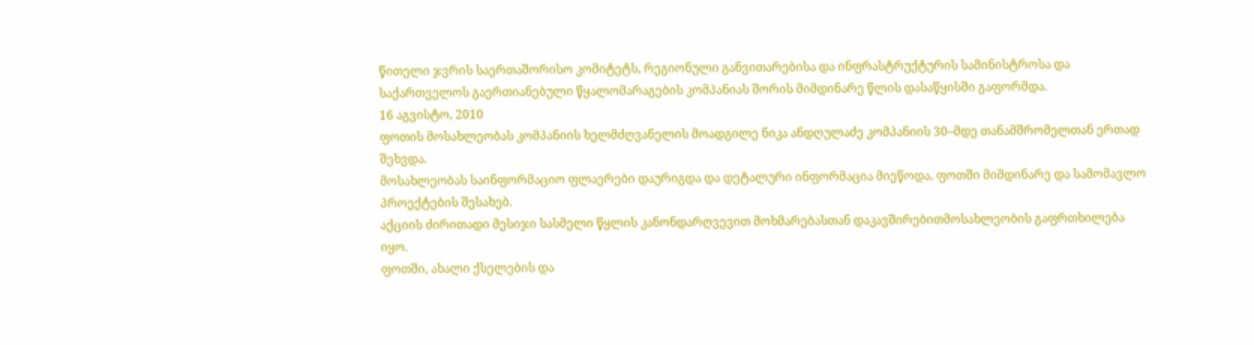წითელი ჯვრის საერთაშორისო კომიტეტს, რეგიონული განვითარებისა და ინფრასტრუქტურის სამინისტროსა და საქართველოს გაერთიანებული წყალომარაგების კომპანიას შორის მიმდინარე წლის დასაწყისში გაფორმდა.
16 აგვისტო, 2010
ფოთის მოსახლეობას კომპანიის ხელმძღვანელის მოადგილე ნიკა ანდღულაძე კომპანიის 30–მდე თანამშრომელთან ერთად შეხვდა.
მოსახლეობას საინფორმაციო ფლაერები დაურიგდა და დეტალური ინფორმაცია მიეწოდა, ფოთში მიმდინარე და სამომავლო პროექტების შესახებ.
აქციის ძირითადი მესიჯი სასმელი წყლის კანონდარღვევით მოხმარებასთან დაკავშირებითმოსახლეობის გაფრთხილება იყო.
ფოთში, ახალი ქსელების და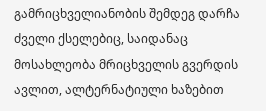გამრიცხველიანობის შემდეგ დარჩა ძველი ქსელებიც, საიდანაც მოსახლეობა მრიცხველის გვერდის ავლით, ალტერნატიული ხაზებით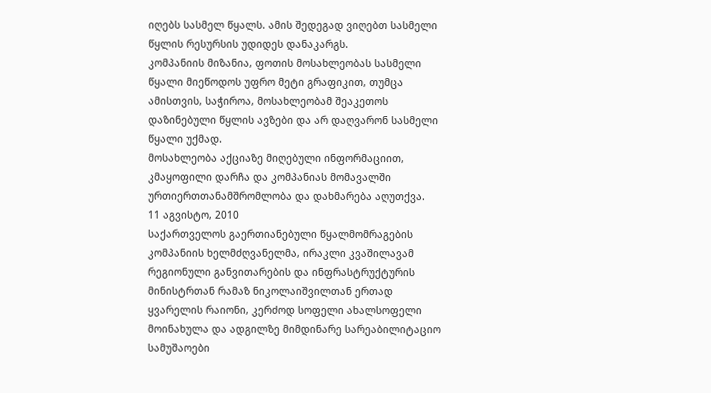იღებს სასმელ წყალს. ამის შედეგად ვიღებთ სასმელი წყლის რესურსის უდიდეს დანაკარგს.
კომპანიის მიზანია, ფოთის მოსახლეობას სასმელი წყალი მიეწოდოს უფრო მეტი გრაფიკით, თუმცა ამისთვის, საჭიროა, მოსახლეობამ შეაკეთოს დაზინებული წყლის ავზები და არ დაღვარონ სასმელი წყალი უქმად.
მოსახლეობა აქციაზე მიღებული ინფორმაციით, კმაყოფილი დარჩა და კომპანიას მომავალში ურთიერთთანამშრომლობა და დახმარება აღუთქვა.
11 აგვისტო, 2010
საქართველოს გაერთიანებული წყალმომრაგების კომპანიის ხელმძღვანელმა, ირაკლი კვაშილავამ რეგიონული განვითარების და ინფრასტრუქტურის მინისტრთან რამაზ ნიკოლაიშვილთან ერთად ყვარელის რაიონი, კერძოდ სოფელი ახალსოფელი მოინახულა და ადგილზე მიმდინარე სარეაბილიტაციო სამუშაოები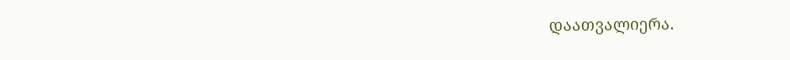დაათვალიერა.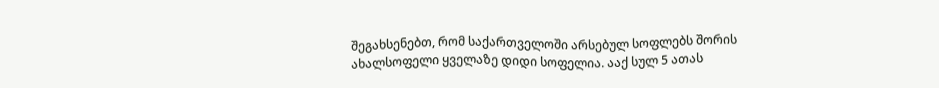შეგახსენებთ, რომ საქართველოში არსებულ სოფლებს შორის ახალსოფელი ყველაზე დიდი სოფელია. ააქ სულ 5 ათას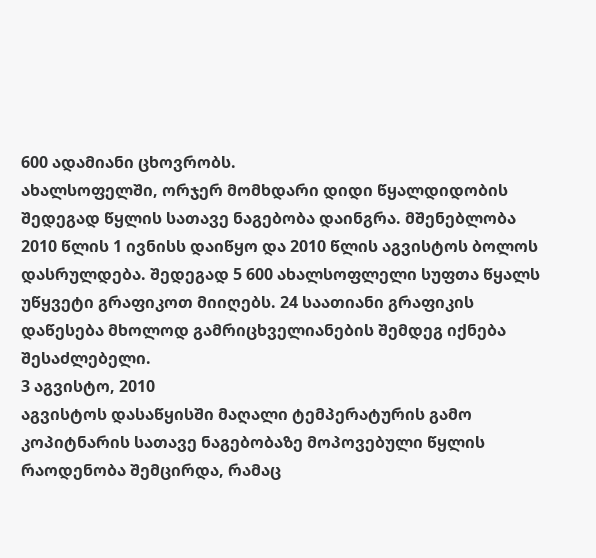600 ადამიანი ცხოვრობს.
ახალსოფელში, ორჯერ მომხდარი დიდი წყალდიდობის შედეგად წყლის სათავე ნაგებობა დაინგრა. მშენებლობა 2010 წლის 1 ივნისს დაიწყო და 2010 წლის აგვისტოს ბოლოს დასრულდება. შედეგად 5 600 ახალსოფლელი სუფთა წყალს უწყვეტი გრაფიკოთ მიიღებს. 24 საათიანი გრაფიკის დაწესება მხოლოდ გამრიცხველიანების შემდეგ იქნება შესაძლებელი.
3 აგვისტო, 2010
აგვისტოს დასაწყისში მაღალი ტემპერატურის გამო კოპიტნარის სათავე ნაგებობაზე მოპოვებული წყლის რაოდენობა შემცირდა, რამაც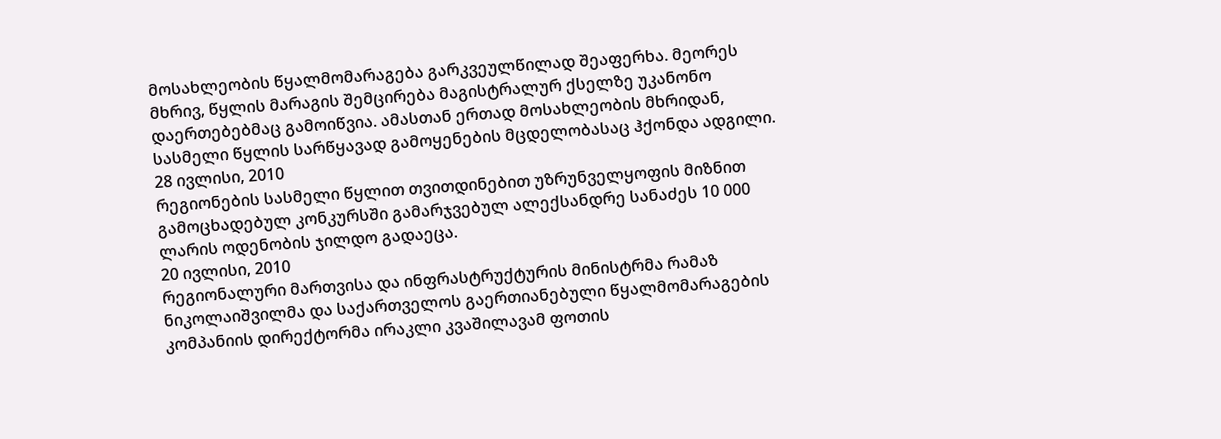მოსახლეობის წყალმომარაგება გარკვეულწილად შეაფერხა. მეორეს მხრივ, წყლის მარაგის შემცირება მაგისტრალურ ქსელზე უკანონო დაერთებებმაც გამოიწვია. ამასთან ერთად მოსახლეობის მხრიდან, სასმელი წყლის სარწყავად გამოყენების მცდელობასაც ჰქონდა ადგილი.
28 ივლისი, 2010
რეგიონების სასმელი წყლით თვითდინებით უზრუნველყოფის მიზნით გამოცხადებულ კონკურსში გამარჯვებულ ალექსანდრე სანაძეს 10 000 ლარის ოდენობის ჯილდო გადაეცა.
20 ივლისი, 2010
რეგიონალური მართვისა და ინფრასტრუქტურის მინისტრმა რამაზ ნიკოლაიშვილმა და საქართველოს გაერთიანებული წყალმომარაგების კომპანიის დირექტორმა ირაკლი კვაშილავამ ფოთის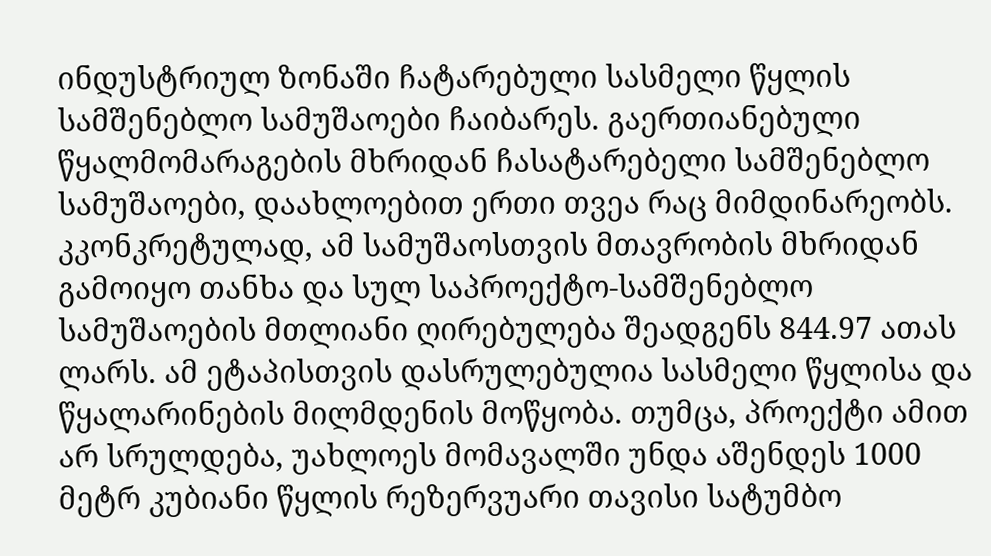ინდუსტრიულ ზონაში ჩატარებული სასმელი წყლის სამშენებლო სამუშაოები ჩაიბარეს. გაერთიანებული წყალმომარაგების მხრიდან ჩასატარებელი სამშენებლო სამუშაოები, დაახლოებით ერთი თვეა რაც მიმდინარეობს. კკონკრეტულად, ამ სამუშაოსთვის მთავრობის მხრიდან გამოიყო თანხა და სულ საპროექტო-სამშენებლო სამუშაოების მთლიანი ღირებულება შეადგენს 844.97 ათას ლარს. ამ ეტაპისთვის დასრულებულია სასმელი წყლისა და წყალარინების მილმდენის მოწყობა. თუმცა, პროექტი ამით არ სრულდება, უახლოეს მომავალში უნდა აშენდეს 1000 მეტრ კუბიანი წყლის რეზერვუარი თავისი სატუმბო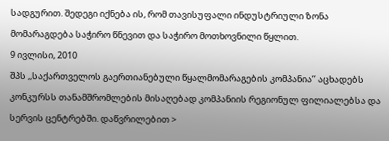სადგურით. შედეგი იქნება ის, რომ თავისუფალი ინდუსტრიული ზონა მომარაგდება საჭირო წნევით და საჭირო მოთხოვნილი წყლით.
9 ივლისი, 2010
შპს ,,საქართველოს გაერთიანებული წყალმომარაგების კომპანია’’ აცხადებს კონკურსს თანამშრომლების მისაღებად კომპანიის რეგიონულ ფილიალებსა და სერვის ცენტრებში. დაწვრილებით >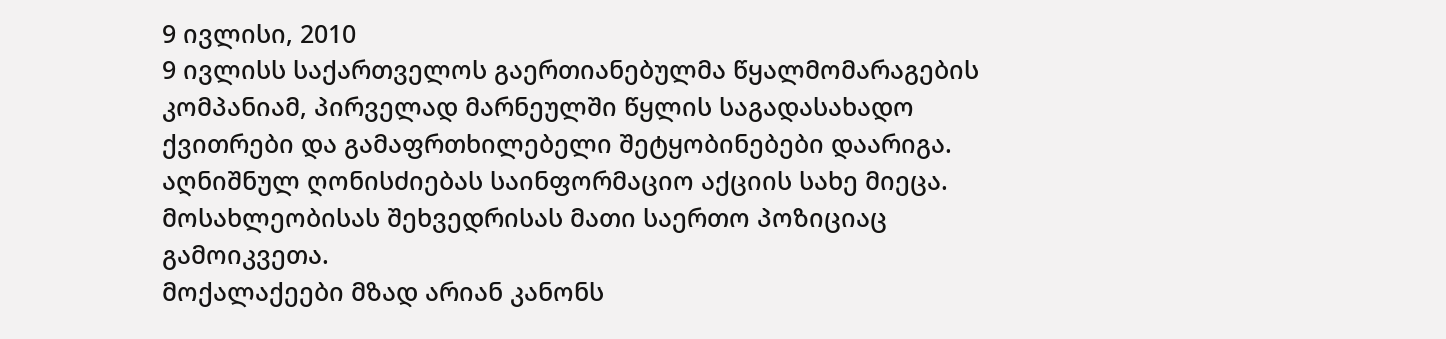9 ივლისი, 2010
9 ივლისს საქართველოს გაერთიანებულმა წყალმომარაგების კომპანიამ, პირველად მარნეულში წყლის საგადასახადო ქვითრები და გამაფრთხილებელი შეტყობინებები დაარიგა. აღნიშნულ ღონისძიებას საინფორმაციო აქციის სახე მიეცა. მოსახლეობისას შეხვედრისას მათი საერთო პოზიციაც გამოიკვეთა.
მოქალაქეები მზად არიან კანონს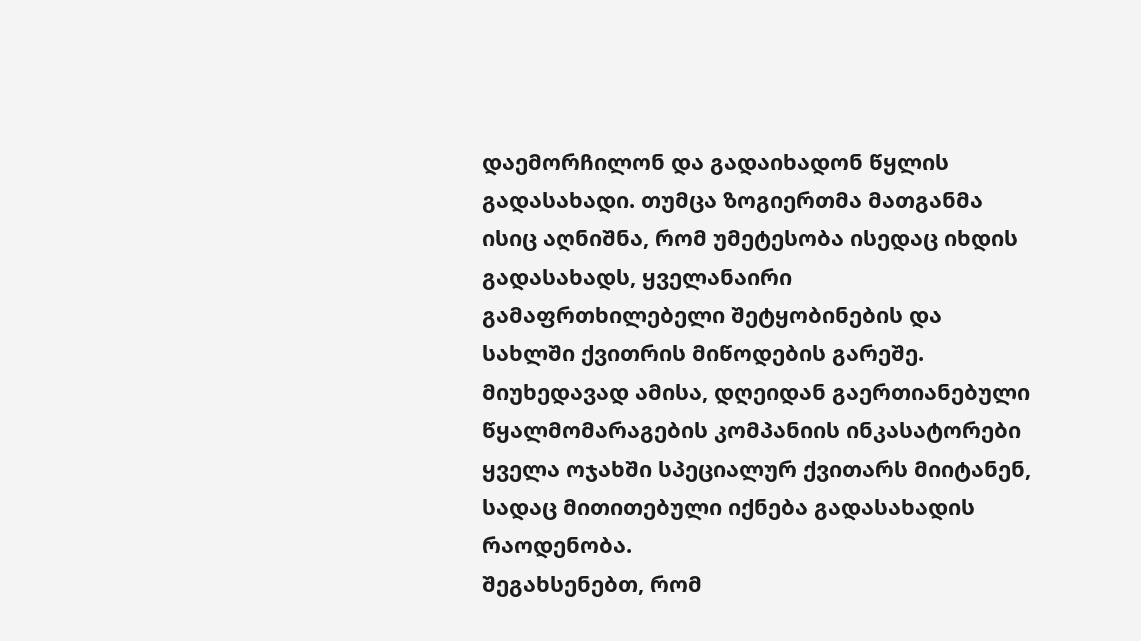დაემორჩილონ და გადაიხადონ წყლის გადასახადი. თუმცა ზოგიერთმა მათგანმა ისიც აღნიშნა, რომ უმეტესობა ისედაც იხდის გადასახადს, ყველანაირი გამაფრთხილებელი შეტყობინების და სახლში ქვითრის მიწოდების გარეშე.
მიუხედავად ამისა, დღეიდან გაერთიანებული წყალმომარაგების კომპანიის ინკასატორები ყველა ოჯახში სპეციალურ ქვითარს მიიტანენ, სადაც მითითებული იქნება გადასახადის რაოდენობა.
შეგახსენებთ, რომ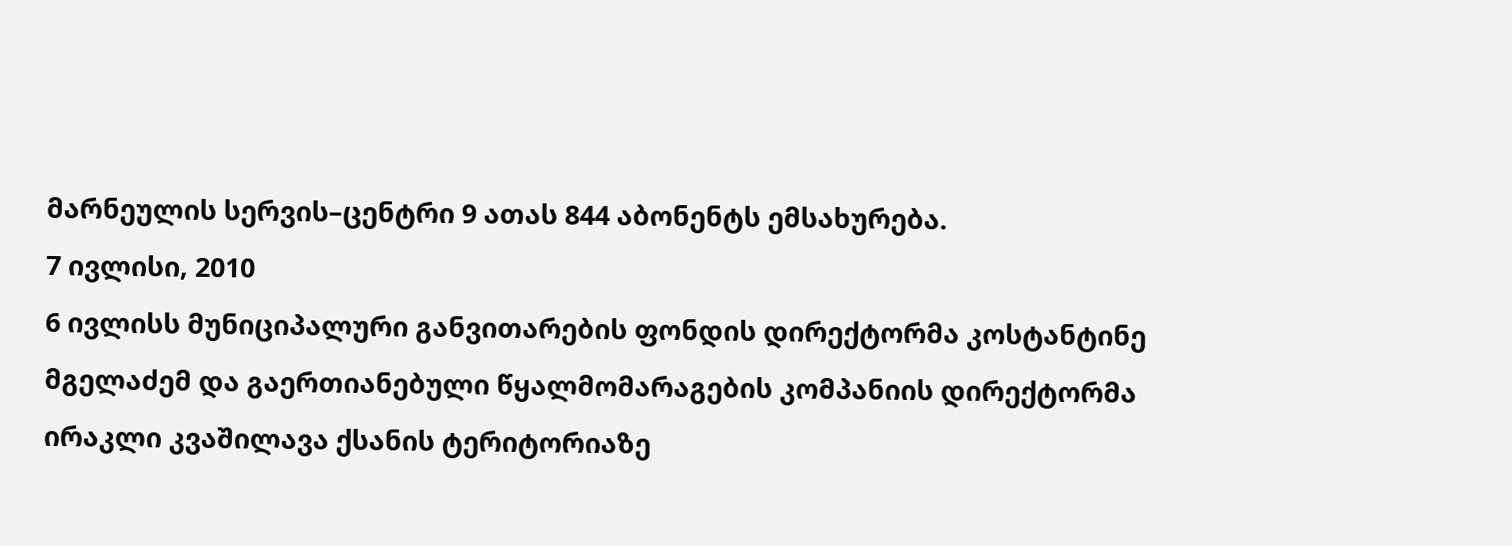მარნეულის სერვის–ცენტრი 9 ათას 844 აბონენტს ემსახურება.
7 ივლისი, 2010
6 ივლისს მუნიციპალური განვითარების ფონდის დირექტორმა კოსტანტინე მგელაძემ და გაერთიანებული წყალმომარაგების კომპანიის დირექტორმა ირაკლი კვაშილავა ქსანის ტერიტორიაზე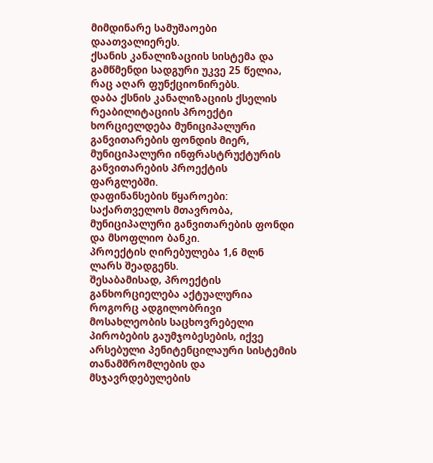მიმდინარე სამუშაოები დაათვალიერეს.
ქსანის კანალიზაციის სისტემა და გამწმენდი სადგური უკვე 25 წელია, რაც აღარ ფუნქციონირებს.
დაბა ქსნის კანალიზაციის ქსელის რეაბილიტაციის პროექტი ხორციელდება მუნიციპალური განვითარების ფონდის მიერ, მუნიციპალური ინფრასტრუქტურის განვითარების პროექტის ფარგლებში.
დაფინანსების წყაროები: საქართველოს მთავრობა, მუნიციპალური განვითარების ფონდი და მსოფლიო ბანკი.
პროექტის ღირებულება 1,6 მლნ ლარს შეადგენს.
შესაბამისად, პროექტის განხორციელება აქტუალურია როგორც ადგილობრივი მოსახლეობის საცხოვრებელი პირობების გაუმჯობესების, იქვე არსებული პენიტენცილაური სისტემის თანამშრომლების და მსჯავრდებულების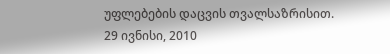უფლებების დაცვის თვალსაზრისით.
29 ივნისი, 2010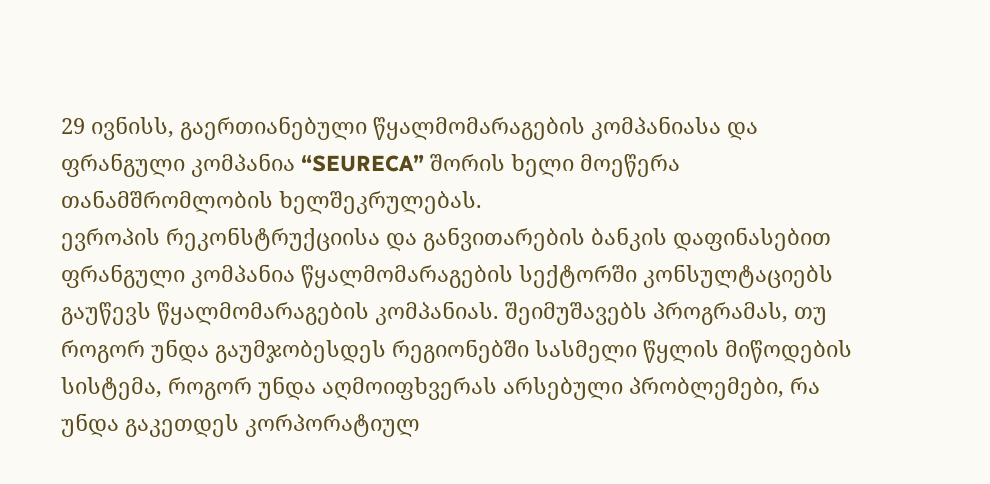29 ივნისს, გაერთიანებული წყალმომარაგების კომპანიასა და ფრანგული კომპანია “SEURECA” შორის ხელი მოეწერა თანამშრომლობის ხელშეკრულებას.
ევროპის რეკონსტრუქციისა და განვითარების ბანკის დაფინასებით ფრანგული კომპანია წყალმომარაგების სექტორში კონსულტაციებს გაუწევს წყალმომარაგების კომპანიას. შეიმუშავებს პროგრამას, თუ როგორ უნდა გაუმჯობესდეს რეგიონებში სასმელი წყლის მიწოდების სისტემა, როგორ უნდა აღმოიფხვერას არსებული პრობლემები, რა უნდა გაკეთდეს კორპორატიულ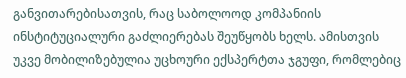განვითარებისათვის, რაც საბოლოოდ კომპანიის ინსტიტუციალური გაძლიერებას შეუწყობს ხელს. ამისთვის უკვე მობილიზებულია უცხოური ექსპერტთა ჯგუფი, რომლებიც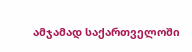ამჯამად საქართველოში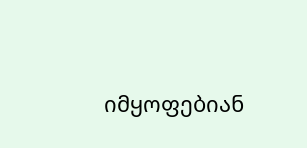იმყოფებიან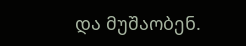და მუშაობენ.